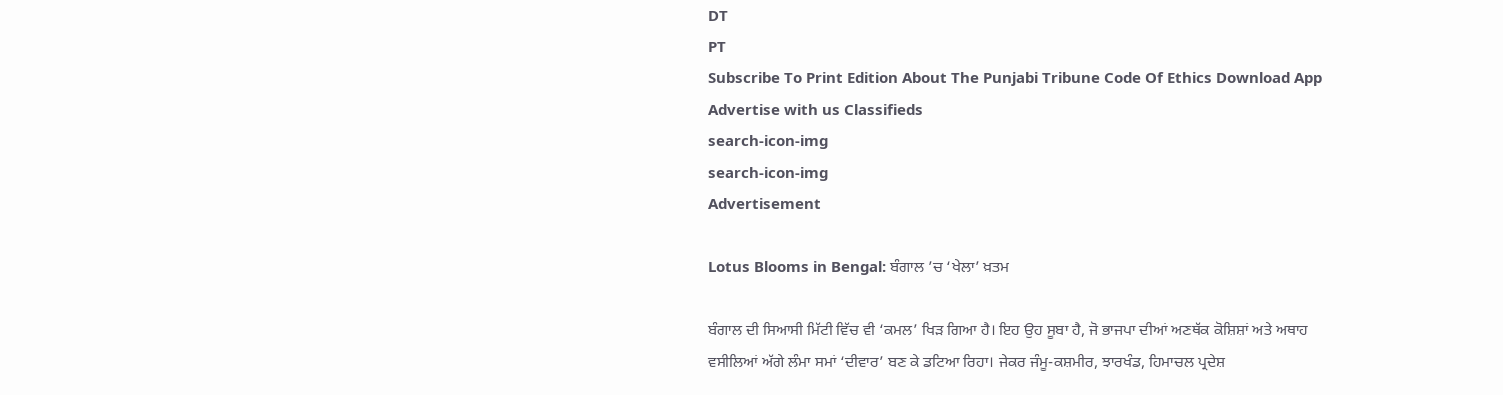DT
PT
Subscribe To Print Edition About The Punjabi Tribune Code Of Ethics Download App Advertise with us Classifieds
search-icon-img
search-icon-img
Advertisement

Lotus Blooms in Bengal: ਬੰਗਾਲ ’ਚ ‘ਖੇਲਾ’ ਖ਼ਤਮ

ਬੰਗਾਲ ਦੀ ਸਿਆਸੀ ਮਿੱਟੀ ਵਿੱਚ ਵੀ ‘ਕਮਲ’ ਖਿੜ ਗਿਆ ਹੈ। ਇਹ ਉਹ ਸੂਬਾ ਹੈ, ਜੋ ਭਾਜਪਾ ਦੀਆਂ ਅਣਥੱਕ ਕੋਸ਼ਿਸ਼ਾਂ ਅਤੇ ਅਥਾਹ ਵਸੀਲਿਆਂ ਅੱਗੇ ਲੰਮਾ ਸਮਾਂ ‘ਦੀਵਾਰ’ ਬਣ ਕੇ ਡਟਿਆ ਰਿਹਾ। ਜੇਕਰ ਜੰਮੂ-ਕਸ਼ਮੀਰ, ਝਾਰਖੰਡ, ਹਿਮਾਚਲ ਪ੍ਰਦੇਸ਼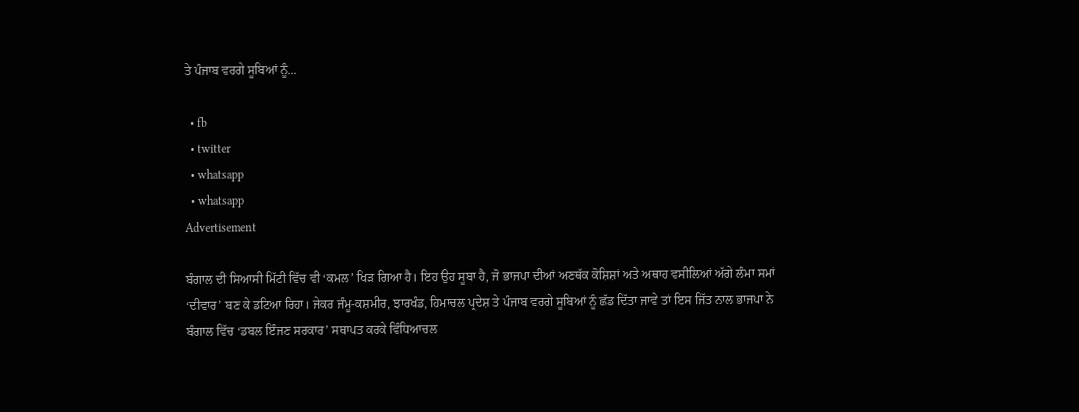ਤੇ ਪੰਜਾਬ ਵਰਗੇ ਸੂਬਿਆਂ ਨੂੰ...

  • fb
  • twitter
  • whatsapp
  • whatsapp
Advertisement

ਬੰਗਾਲ ਦੀ ਸਿਆਸੀ ਮਿੱਟੀ ਵਿੱਚ ਵੀ ‘ਕਮਲ’ ਖਿੜ ਗਿਆ ਹੈ। ਇਹ ਉਹ ਸੂਬਾ ਹੈ, ਜੋ ਭਾਜਪਾ ਦੀਆਂ ਅਣਥੱਕ ਕੋਸ਼ਿਸ਼ਾਂ ਅਤੇ ਅਥਾਹ ਵਸੀਲਿਆਂ ਅੱਗੇ ਲੰਮਾ ਸਮਾਂ ‘ਦੀਵਾਰ’ ਬਣ ਕੇ ਡਟਿਆ ਰਿਹਾ। ਜੇਕਰ ਜੰਮੂ-ਕਸ਼ਮੀਰ, ਝਾਰਖੰਡ, ਹਿਮਾਚਲ ਪ੍ਰਦੇਸ਼ ਤੇ ਪੰਜਾਬ ਵਰਗੇ ਸੂਬਿਆਂ ਨੂੰ ਛੱਡ ਦਿੱਤਾ ਜਾਵੇ ਤਾਂ ਇਸ ਜਿੱਤ ਨਾਲ ਭਾਜਪਾ ਨੇ ਬੰਗਾਲ ਵਿੱਚ ‘ਡਬਲ ਇੰਜਣ ਸਰਕਾਰ’ ਸਥਾਪਤ ਕਰਕੇ ਵਿੰਧਿਆਚਲ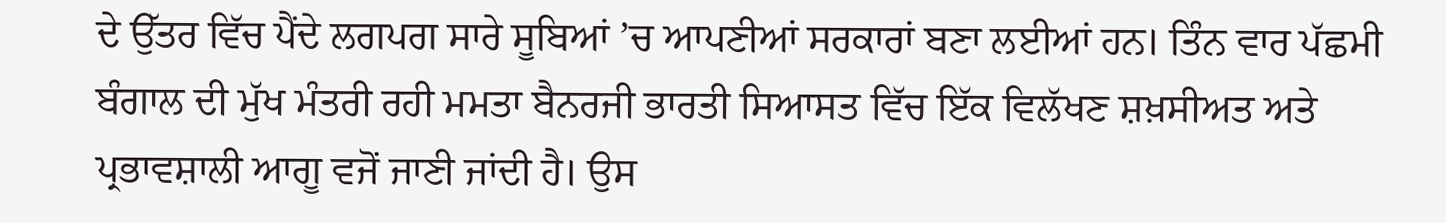ਦੇ ਉੱਤਰ ਵਿੱਚ ਪੈਂਦੇ ਲਗਪਗ ਸਾਰੇ ਸੂਬਿਆਂ ’ਚ ਆਪਣੀਆਂ ਸਰਕਾਰਾਂ ਬਣਾ ਲਈਆਂ ਹਨ। ਤਿੰਨ ਵਾਰ ਪੱਛਮੀ ਬੰਗਾਲ ਦੀ ਮੁੱਖ ਮੰਤਰੀ ਰਹੀ ਮਮਤਾ ਬੈਨਰਜੀ ਭਾਰਤੀ ਸਿਆਸਤ ਵਿੱਚ ਇੱਕ ਵਿਲੱਖਣ ਸ਼ਖ਼ਸੀਅਤ ਅਤੇ ਪ੍ਰਭਾਵਸ਼ਾਲੀ ਆਗੂ ਵਜੋਂ ਜਾਣੀ ਜਾਂਦੀ ਹੈ। ਉਸ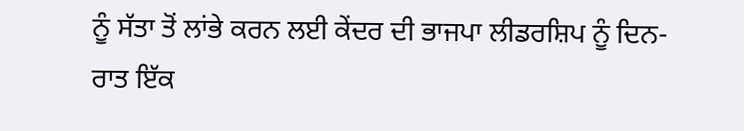ਨੂੰ ਸੱਤਾ ਤੋਂ ਲਾਂਭੇ ਕਰਨ ਲਈ ਕੇਂਦਰ ਦੀ ਭਾਜਪਾ ਲੀਡਰਸ਼ਿਪ ਨੂੰ ਦਿਨ-ਰਾਤ ਇੱਕ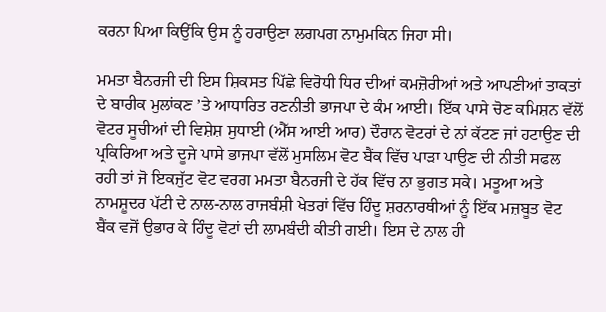ਕਰਨਾ ਪਿਆ ਕਿਉਂਕਿ ਉਸ ਨੂੰ ਹਰਾਉਣਾ ਲਗਪਗ ਨਾਮੁਮਕਿਨ ਜਿਹਾ ਸੀ।

ਮਮਤਾ ਬੈਨਰਜੀ ਦੀ ਇਸ ਸ਼ਿਕਸਤ ਪਿੱਛੇ ਵਿਰੋਧੀ ਧਿਰ ਦੀਆਂ ਕਮਜ਼ੋਰੀਆਂ ਅਤੇ ਆਪਣੀਆਂ ਤਾਕਤਾਂ ਦੇ ਬਾਰੀਕ ਮੁਲਾਂਕਣ ’ਤੇ ਆਧਾਰਿਤ ਰਣਨੀਤੀ ਭਾਜਪਾ ਦੇ ਕੰਮ ਆਈ। ਇੱਕ ਪਾਸੇ ਚੋਣ ਕਮਿਸ਼ਨ ਵੱਲੋਂ ਵੋਟਰ ਸੂਚੀਆਂ ਦੀ ਵਿਸ਼ੇਸ਼ ਸੁਧਾਈ (ਐੱਸ ਆਈ ਆਰ) ਦੌਰਾਨ ਵੋਟਰਾਂ ਦੇ ਨਾਂ ਕੱਟਣ ਜਾਂ ਹਟਾਉਣ ਦੀ ਪ੍ਰਕਿਰਿਆ ਅਤੇ ਦੂਜੇ ਪਾਸੇ ਭਾਜਪਾ ਵੱਲੋਂ ਮੁਸਲਿਮ ਵੋਟ ਬੈਂਕ ਵਿੱਚ ਪਾੜਾ ਪਾਉਣ ਦੀ ਨੀਤੀ ਸਫਲ ਰਹੀ ਤਾਂ ਜੋ ਇਕਜੁੱਟ ਵੋਟ ਵਰਗ ਮਮਤਾ ਬੈਨਰਜੀ ਦੇ ਹੱਕ ਵਿੱਚ ਨਾ ਭੁਗਤ ਸਕੇ। ਮਤੂਆ ਅਤੇ ਨਾਮਸ਼ੂਦਰ ਪੱਟੀ ਦੇ ਨਾਲ-ਨਾਲ ਰਾਜਬੰਸ਼ੀ ਖੇਤਰਾਂ ਵਿੱਚ ਹਿੰਦੂ ਸ਼ਰਨਾਰਥੀਆਂ ਨੂੰ ਇੱਕ ਮਜ਼ਬੂਤ ਵੋਟ ਬੈਂਕ ਵਜੋਂ ਉਭਾਰ ਕੇ ਹਿੰਦੂ ਵੋਟਾਂ ਦੀ ਲਾਮਬੰਦੀ ਕੀਤੀ ਗਈ। ਇਸ ਦੇ ਨਾਲ ਹੀ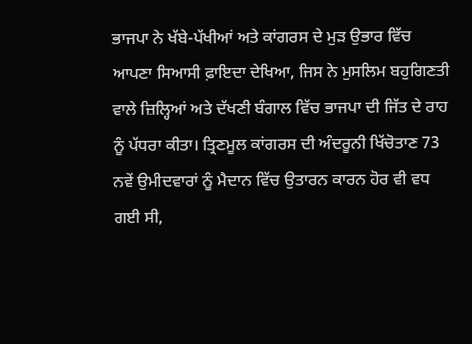ਭਾਜਪਾ ਨੇ ਖੱਬੇ-ਪੱਖੀਆਂ ਅਤੇ ਕਾਂਗਰਸ ਦੇ ਮੁੜ ਉਭਾਰ ਵਿੱਚ ਆਪਣਾ ਸਿਆਸੀ ਫ਼ਾਇਦਾ ਦੇਖਿਆ, ਜਿਸ ਨੇ ਮੁਸਲਿਮ ਬਹੁਗਿਣਤੀ ਵਾਲੇ ਜ਼ਿਲ੍ਹਿਆਂ ਅਤੇ ਦੱਖਣੀ ਬੰਗਾਲ ਵਿੱਚ ਭਾਜਪਾ ਦੀ ਜਿੱਤ ਦੇ ਰਾਹ ਨੂੰ ਪੱਧਰਾ ਕੀਤਾ। ਤ੍ਰਿਣਮੂਲ ਕਾਂਗਰਸ ਦੀ ਅੰਦਰੂਨੀ ਖਿੱਚੋਤਾਣ 73 ਨਵੇਂ ਉਮੀਦਵਾਰਾਂ ਨੂੰ ਮੈਦਾਨ ਵਿੱਚ ਉਤਾਰਨ ਕਾਰਨ ਹੋਰ ਵੀ ਵਧ ਗਈ ਸੀ,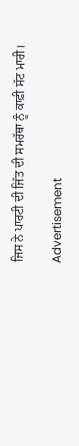ਜਿਸ ਨੇ ਪਾਰਟੀ ਦੀ ਜਿੱਤ ਦੀ ਸਮਰੱਥਾ ਨੂੰ ਕਾਫ਼ੀ ਸੱਟ ਮਾਰੀ।

Advertisement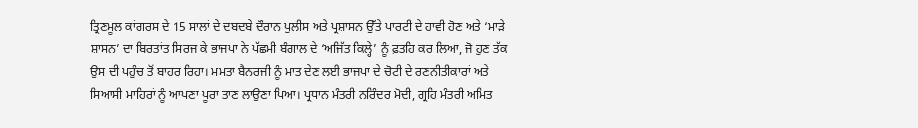ਤ੍ਰਿਣਮੂਲ ਕਾਂਗਰਸ ਦੇ 15 ਸਾਲਾਂ ਦੇ ਦਬਦਬੇ ਦੌਰਾਨ ਪੁਲੀਸ ਅਤੇ ਪ੍ਰਸ਼ਾਸਨ ਉੱਤੇ ਪਾਰਟੀ ਦੇ ਹਾਵੀ ਹੋਣ ਅਤੇ ‘ਮਾੜੇ ਸ਼ਾਸਨ’ ਦਾ ਬਿਰਤਾਂਤ ਸਿਰਜ ਕੇ ਭਾਜਪਾ ਨੇ ਪੱਛਮੀ ਬੰਗਾਲ ਦੇ ‘ਅਜਿੱਤ ਕਿਲ੍ਹੇ’ ਨੂੰ ਫ਼ਤਹਿ ਕਰ ਲਿਆ, ਜੋ ਹੁਣ ਤੱਕ ਉਸ ਦੀ ਪਹੁੰਚ ਤੋਂ ਬਾਹਰ ਰਿਹਾ। ਮਮਤਾ ਬੈਨਰਜੀ ਨੂੰ ਮਾਤ ਦੇਣ ਲਈ ਭਾਜਪਾ ਦੇ ਚੋਟੀ ਦੇ ਰਣਨੀਤੀਕਾਰਾਂ ਅਤੇ ਸਿਆਸੀ ਮਾਹਿਰਾਂ ਨੂੰ ਆਪਣਾ ਪੂਰਾ ਤਾਣ ਲਾਉਣਾ ਪਿਆ। ਪ੍ਰਧਾਨ ਮੰਤਰੀ ਨਰਿੰਦਰ ਮੋਦੀ, ਗ੍ਰਹਿ ਮੰਤਰੀ ਅਮਿਤ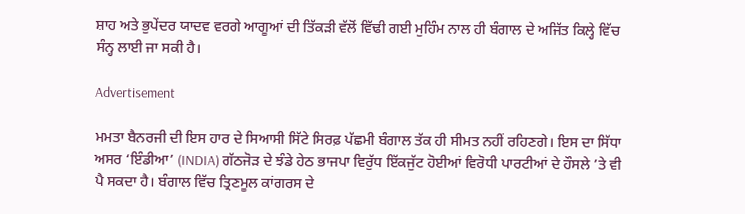ਸ਼ਾਹ ਅਤੇ ਭੁਪੇਂਦਰ ਯਾਦਵ ਵਰਗੇ ਆਗੂਆਂ ਦੀ ਤਿੱਕੜੀ ਵੱਲੋਂ ਵਿੱਢੀ ਗਈ ਮੁਹਿੰਮ ਨਾਲ ਹੀ ਬੰਗਾਲ ਦੇ ਅਜਿੱਤ ਕਿਲ੍ਹੇ ਵਿੱਚ ਸੰਨ੍ਹ ਲਾਈ ਜਾ ਸਕੀ ਹੈ।

Advertisement

ਮਮਤਾ ਬੈਨਰਜੀ ਦੀ ਇਸ ਹਾਰ ਦੇ ਸਿਆਸੀ ਸਿੱਟੇ ਸਿਰਫ਼ ਪੱਛਮੀ ਬੰਗਾਲ ਤੱਕ ਹੀ ਸੀਮਤ ਨਹੀਂ ਰਹਿਣਗੇ। ਇਸ ਦਾ ਸਿੱਧਾ ਅਸਰ ‘ਇੰਡੀਆ’ (INDIA) ਗੱਠਜੋੜ ਦੇ ਝੰਡੇ ਹੇਠ ਭਾਜਪਾ ਵਿਰੁੱਧ ਇੱਕਜੁੱਟ ਹੋਈਆਂ ਵਿਰੋਧੀ ਪਾਰਟੀਆਂ ਦੇ ਹੌਸਲੇ ’ਤੇ ਵੀ ਪੈ ਸਕਦਾ ਹੈ। ਬੰਗਾਲ ਵਿੱਚ ਤ੍ਰਿਣਮੂਲ ਕਾਂਗਰਸ ਦੇ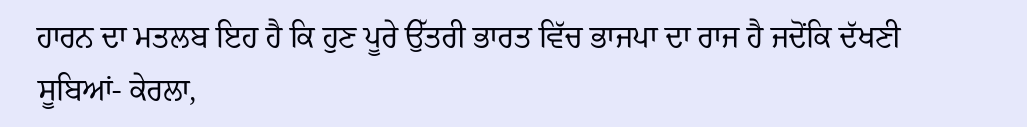ਹਾਰਨ ਦਾ ਮਤਲਬ ਇਹ ਹੈ ਕਿ ਹੁਣ ਪੂਰੇ ਉੱਤਰੀ ਭਾਰਤ ਵਿੱਚ ਭਾਜਪਾ ਦਾ ਰਾਜ ਹੈ ਜਦੋਂਕਿ ਦੱਖਣੀ ਸੂਬਿਆਂ- ਕੇਰਲਾ,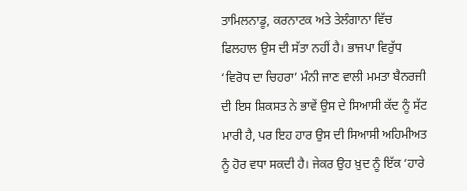ਤਾਮਿਲਨਾਡੂ, ਕਰਨਾਟਕ ਅਤੇ ਤੇਲੰਗਾਨਾ ਵਿੱਚ ਫਿਲਹਾਲ ਉਸ ਦੀ ਸੱਤਾ ਨਹੀਂ ਹੈ। ਭਾਜਪਾ ਵਿਰੁੱਧ ‘ਵਿਰੋਧ ਦਾ ਚਿਹਰਾ’ ਮੰਨੀ ਜਾਣ ਵਾਲੀ ਮਮਤਾ ਬੈਨਰਜੀ ਦੀ ਇਸ ਸ਼ਿਕਸਤ ਨੇ ਭਾਵੇਂ ਉਸ ਦੇ ਸਿਆਸੀ ਕੱਦ ਨੂੰ ਸੱਟ ਮਾਰੀ ਹੈ, ਪਰ ਇਹ ਹਾਰ ਉਸ ਦੀ ਸਿਆਸੀ ਅਹਿਮੀਅਤ ਨੂੰ ਹੋਰ ਵਧਾ ਸਕਦੀ ਹੈ। ਜੇਕਰ ਉਹ ਖ਼ੁਦ ਨੂੰ ਇੱਕ ‘ਹਾਰੇ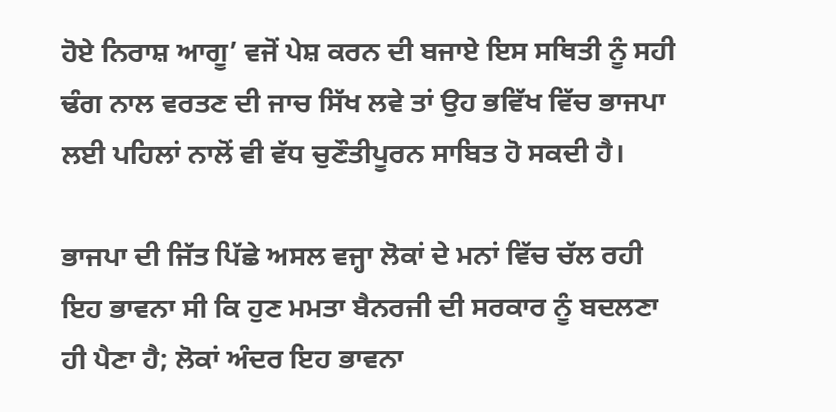ਹੋਏ ਨਿਰਾਸ਼ ਆਗੂ’ ਵਜੋਂ ਪੇਸ਼ ਕਰਨ ਦੀ ਬਜਾਏ ਇਸ ਸਥਿਤੀ ਨੂੰ ਸਹੀ ਢੰਗ ਨਾਲ ਵਰਤਣ ਦੀ ਜਾਚ ਸਿੱਖ ਲਵੇ ਤਾਂ ਉਹ ਭਵਿੱਖ ਵਿੱਚ ਭਾਜਪਾ ਲਈ ਪਹਿਲਾਂ ਨਾਲੋਂ ਵੀ ਵੱਧ ਚੁਣੌਤੀਪੂਰਨ ਸਾਬਿਤ ਹੋ ਸਕਦੀ ਹੈ।

ਭਾਜਪਾ ਦੀ ਜਿੱਤ ਪਿੱਛੇ ਅਸਲ ਵਜ੍ਹਾ ਲੋਕਾਂ ਦੇ ਮਨਾਂ ਵਿੱਚ ਚੱਲ ਰਹੀ ਇਹ ਭਾਵਨਾ ਸੀ ਕਿ ਹੁਣ ਮਮਤਾ ਬੈਨਰਜੀ ਦੀ ਸਰਕਾਰ ਨੂੰ ਬਦਲਣਾ ਹੀ ਪੈਣਾ ਹੈ; ਲੋਕਾਂ ਅੰਦਰ ਇਹ ਭਾਵਨਾ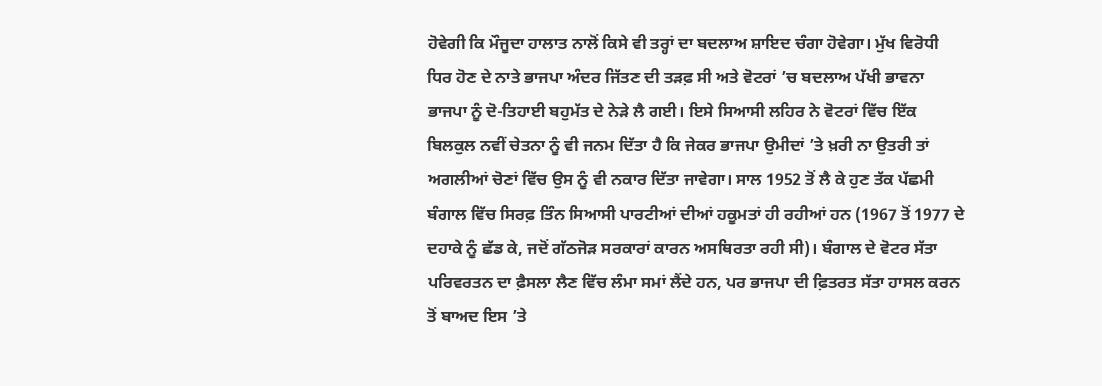ਹੋਵੇਗੀ ਕਿ ਮੌਜੂਦਾ ਹਾਲਾਤ ਨਾਲੋਂ ਕਿਸੇ ਵੀ ਤਰ੍ਹਾਂ ਦਾ ਬਦਲਾਅ ਸ਼ਾਇਦ ਚੰਗਾ ਹੋਵੇਗਾ। ਮੁੱਖ ਵਿਰੋਧੀ ਧਿਰ ਹੋਣ ਦੇ ਨਾਤੇ ਭਾਜਪਾ ਅੰਦਰ ਜਿੱਤਣ ਦੀ ਤੜਫ਼ ਸੀ ਅਤੇ ਵੋਟਰਾਂ ’ਚ ਬਦਲਾਅ ਪੱਖੀ ਭਾਵਨਾ ਭਾਜਪਾ ਨੂੰ ਦੋ-ਤਿਹਾਈ ਬਹੁਮੱਤ ਦੇ ਨੇੜੇ ਲੈ ਗਈ। ਇਸੇ ਸਿਆਸੀ ਲਹਿਰ ਨੇ ਵੋਟਰਾਂ ਵਿੱਚ ਇੱਕ ਬਿਲਕੁਲ ਨਵੀਂ ਚੇਤਨਾ ਨੂੰ ਵੀ ਜਨਮ ਦਿੱਤਾ ਹੈ ਕਿ ਜੇਕਰ ਭਾਜਪਾ ਉਮੀਦਾਂ ’ਤੇ ਖ਼ਰੀ ਨਾ ਉਤਰੀ ਤਾਂ ਅਗਲੀਆਂ ਚੋਣਾਂ ਵਿੱਚ ਉਸ ਨੂੰ ਵੀ ਨਕਾਰ ਦਿੱਤਾ ਜਾਵੇਗਾ। ਸਾਲ 1952 ਤੋਂ ਲੈ ਕੇ ਹੁਣ ਤੱਕ ਪੱਛਮੀ ਬੰਗਾਲ ਵਿੱਚ ਸਿਰਫ਼ ਤਿੰਨ ਸਿਆਸੀ ਪਾਰਟੀਆਂ ਦੀਆਂ ਹਕੂਮਤਾਂ ਹੀ ਰਹੀਆਂ ਹਨ (1967 ਤੋਂ 1977 ਦੇ ਦਹਾਕੇ ਨੂੰ ਛੱਡ ਕੇ, ਜਦੋਂ ਗੱਠਜੋੜ ਸਰਕਾਰਾਂ ਕਾਰਨ ਅਸਥਿਰਤਾ ਰਹੀ ਸੀ)। ਬੰਗਾਲ ਦੇ ਵੋਟਰ ਸੱਤਾ ਪਰਿਵਰਤਨ ਦਾ ਫ਼ੈਸਲਾ ਲੈਣ ਵਿੱਚ ਲੰਮਾ ਸਮਾਂ ਲੈਂਦੇ ਹਨ, ਪਰ ਭਾਜਪਾ ਦੀ ਫ਼ਿਤਰਤ ਸੱਤਾ ਹਾਸਲ ਕਰਨ ਤੋਂ ਬਾਅਦ ਇਸ ’ਤੇ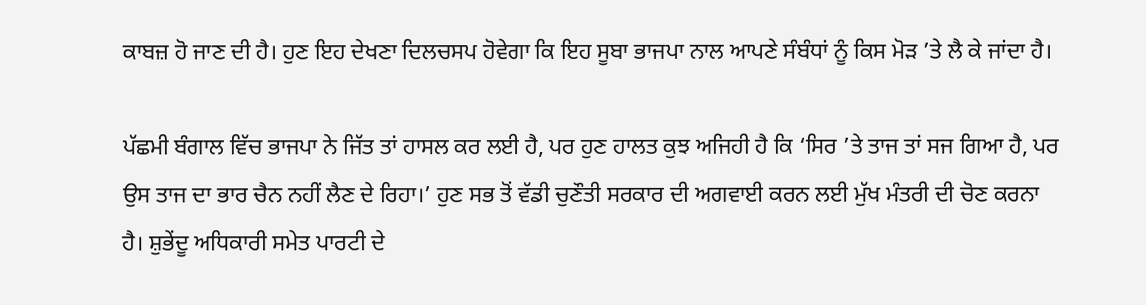ਕਾਬਜ਼ ਹੋ ਜਾਣ ਦੀ ਹੈ। ਹੁਣ ਇਹ ਦੇਖਣਾ ਦਿਲਚਸਪ ਹੋਵੇਗਾ ਕਿ ਇਹ ਸੂਬਾ ਭਾਜਪਾ ਨਾਲ ਆਪਣੇ ਸੰਬੰਧਾਂ ਨੂੰ ਕਿਸ ਮੋੜ ’ਤੇ ਲੈ ਕੇ ਜਾਂਦਾ ਹੈ।

ਪੱਛਮੀ ਬੰਗਾਲ ਵਿੱਚ ਭਾਜਪਾ ਨੇ ਜਿੱਤ ਤਾਂ ਹਾਸਲ ਕਰ ਲਈ ਹੈ, ਪਰ ਹੁਣ ਹਾਲਤ ਕੁਝ ਅਜਿਹੀ ਹੈ ਕਿ ‘ਸਿਰ ’ਤੇ ਤਾਜ ਤਾਂ ਸਜ ਗਿਆ ਹੈ, ਪਰ ਉਸ ਤਾਜ ਦਾ ਭਾਰ ਚੈਨ ਨਹੀਂ ਲੈਣ ਦੇ ਰਿਹਾ।’ ਹੁਣ ਸਭ ਤੋਂ ਵੱਡੀ ਚੁਣੌਤੀ ਸਰਕਾਰ ਦੀ ਅਗਵਾਈ ਕਰਨ ਲਈ ਮੁੱਖ ਮੰਤਰੀ ਦੀ ਚੋਣ ਕਰਨਾ ਹੈ। ਸ਼ੁਭੇਂਦੂ ਅਧਿਕਾਰੀ ਸਮੇਤ ਪਾਰਟੀ ਦੇ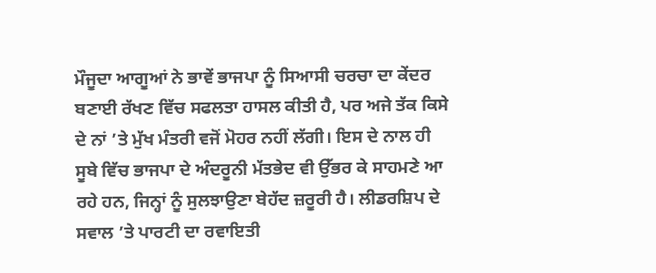ਮੌਜੂਦਾ ਆਗੂਆਂ ਨੇ ਭਾਵੇਂ ਭਾਜਪਾ ਨੂੰ ਸਿਆਸੀ ਚਰਚਾ ਦਾ ਕੇਂਦਰ ਬਣਾਈ ਰੱਖਣ ਵਿੱਚ ਸਫਲਤਾ ਹਾਸਲ ਕੀਤੀ ਹੈ, ਪਰ ਅਜੇ ਤੱਕ ਕਿਸੇ ਦੇ ਨਾਂ ’ਤੇ ਮੁੱਖ ਮੰਤਰੀ ਵਜੋਂ ਮੋਹਰ ਨਹੀਂ ਲੱਗੀ। ਇਸ ਦੇ ਨਾਲ ਹੀ ਸੂਬੇ ਵਿੱਚ ਭਾਜਪਾ ਦੇ ਅੰਦਰੂਨੀ ਮੱਤਭੇਦ ਵੀ ਉੱਭਰ ਕੇ ਸਾਹਮਣੇ ਆ ਰਹੇ ਹਨ, ਜਿਨ੍ਹਾਂ ਨੂੰ ਸੁਲਝਾਉਣਾ ਬੇਹੱਦ ਜ਼ਰੂਰੀ ਹੈ। ਲੀਡਰਸ਼ਿਪ ਦੇ ਸਵਾਲ ’ਤੇ ਪਾਰਟੀ ਦਾ ਰਵਾਇਤੀ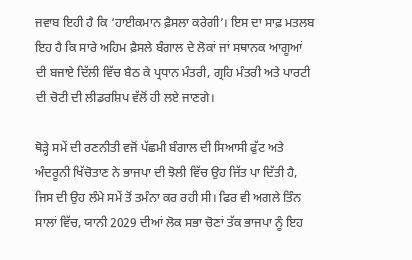ਜਵਾਬ ਇਹੀ ਹੈ ਕਿ ‘ਹਾਈਕਮਾਨ ਫ਼ੈਸਲਾ ਕਰੇਗੀ’। ਇਸ ਦਾ ਸਾਫ਼ ਮਤਲਬ ਇਹ ਹੈ ਕਿ ਸਾਰੇ ਅਹਿਮ ਫ਼ੈਸਲੇ ਬੰਗਾਲ ਦੇ ਲੋਕਾਂ ਜਾਂ ਸਥਾਨਕ ਆਗੂਆਂ ਦੀ ਬਜਾਏ ਦਿੱਲੀ ਵਿੱਚ ਬੈਠ ਕੇ ਪ੍ਰਧਾਨ ਮੰਤਰੀ, ਗ੍ਰਹਿ ਮੰਤਰੀ ਅਤੇ ਪਾਰਟੀ ਦੀ ਚੋਟੀ ਦੀ ਲੀਡਰਸ਼ਿਪ ਵੱਲੋਂ ਹੀ ਲਏ ਜਾਣਗੇ।

ਥੋੜ੍ਹੇ ਸਮੇਂ ਦੀ ਰਣਨੀਤੀ ਵਜੋਂ ਪੱਛਮੀ ਬੰਗਾਲ ਦੀ ਸਿਆਸੀ ਫੁੱਟ ਅਤੇ ਅੰਦਰੂਨੀ ਖਿੱਚੋਤਾਣ ਨੇ ਭਾਜਪਾ ਦੀ ਝੋਲੀ ਵਿੱਚ ਉਹ ਜਿੱਤ ਪਾ ਦਿੱਤੀ ਹੈ, ਜਿਸ ਦੀ ਉਹ ਲੰਮੇ ਸਮੇਂ ਤੋਂ ਤਮੰਨਾ ਕਰ ਰਹੀ ਸੀ। ਫਿਰ ਵੀ ਅਗਲੇ ਤਿੰਨ ਸਾਲਾਂ ਵਿੱਚ, ਯਾਨੀ 2029 ਦੀਆਂ ਲੋਕ ਸਭਾ ਚੋਣਾਂ ਤੱਕ ਭਾਜਪਾ ਨੂੰ ਇਹ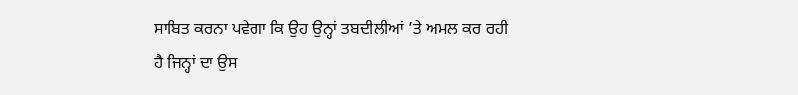ਸਾਬਿਤ ਕਰਨਾ ਪਵੇਗਾ ਕਿ ਉਹ ਉਨ੍ਹਾਂ ਤਬਦੀਲੀਆਂ ’ਤੇ ਅਮਲ ਕਰ ਰਹੀ ਹੈ ਜਿਨ੍ਹਾਂ ਦਾ ਉਸ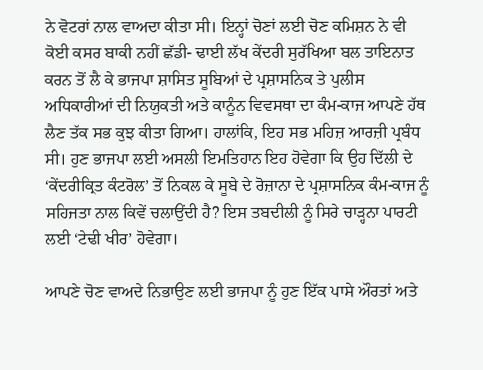ਨੇ ਵੋਟਰਾਂ ਨਾਲ ਵਾਅਦਾ ਕੀਤਾ ਸੀ। ਇਨ੍ਹਾਂ ਚੋਣਾਂ ਲਈ ਚੋਣ ਕਮਿਸ਼ਨ ਨੇ ਵੀ ਕੋਈ ਕਸਰ ਬਾਕੀ ਨਹੀਂ ਛੱਡੀ- ਢਾਈ ਲੱਖ ਕੇਂਦਰੀ ਸੁਰੱਖਿਆ ਬਲ ਤਾਇਨਾਤ ਕਰਨ ਤੋਂ ਲੈ ਕੇ ਭਾਜਪਾ ਸ਼ਾਸਿਤ ਸੂਬਿਆਂ ਦੇ ਪ੍ਰਸ਼ਾਸਨਿਕ ਤੇ ਪੁਲੀਸ ਅਧਿਕਾਰੀਆਂ ਦੀ ਨਿਯੁਕਤੀ ਅਤੇ ਕਾਨੂੰਨ ਵਿਵਸਥਾ ਦਾ ਕੰਮ-ਕਾਜ ਆਪਣੇ ਹੱਥ ਲੈਣ ਤੱਕ ਸਭ ਕੁਝ ਕੀਤਾ ਗਿਆ। ਹਾਲਾਂਕਿ, ਇਹ ਸਭ ਮਹਿਜ਼ ਆਰਜ਼ੀ ਪ੍ਰਬੰਧ ਸੀ। ਹੁਣ ਭਾਜਪਾ ਲਈ ਅਸਲੀ ਇਮਤਿਹਾਨ ਇਹ ਹੋਵੇਗਾ ਕਿ ਉਹ ਦਿੱਲੀ ਦੇ ‘ਕੇਂਦਰੀਕ੍ਰਿਤ ਕੰਟਰੋਲ’ ਤੋਂ ਨਿਕਲ ਕੇ ਸੂਬੇ ਦੇ ਰੋਜ਼ਾਨਾ ਦੇ ਪ੍ਰਸ਼ਾਸਨਿਕ ਕੰਮ-ਕਾਜ ਨੂੰ ਸਹਿਜਤਾ ਨਾਲ ਕਿਵੇਂ ਚਲਾਉਂਦੀ ਹੈ? ਇਸ ਤਬਦੀਲੀ ਨੂੰ ਸਿਰੇ ਚਾੜ੍ਹਨਾ ਪਾਰਟੀ ਲਈ ‘ਟੇਢੀ ਖੀਰ’ ਹੋਵੇਗਾ।

ਆਪਣੇ ਚੋਣ ਵਾਅਦੇ ਨਿਭਾਉਣ ਲਈ ਭਾਜਪਾ ਨੂੰ ਹੁਣ ਇੱਕ ਪਾਸੇ ਔਰਤਾਂ ਅਤੇ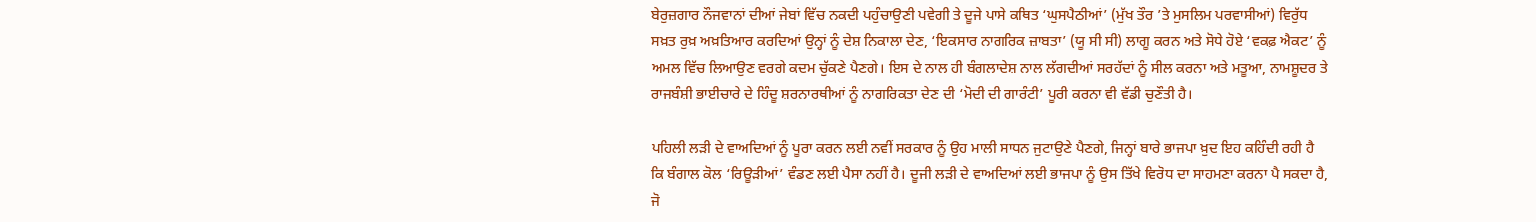ਬੇਰੁਜ਼ਗਾਰ ਨੌਜਵਾਨਾਂ ਦੀਆਂ ਜੇਬਾਂ ਵਿੱਚ ਨਕਦੀ ਪਹੁੰਚਾਉਣੀ ਪਵੇਗੀ ਤੇ ਦੂਜੇ ਪਾਸੇ ਕਥਿਤ ‘ਘੁਸਪੈਠੀਆਂ’ (ਮੁੱਖ ਤੌਰ ’ਤੇ ਮੁਸਲਿਮ ਪਰਵਾਸੀਆਂ) ਵਿਰੁੱਧ ਸਖ਼ਤ ਰੁਖ਼ ਅਖ਼ਤਿਆਰ ਕਰਦਿਆਂ ਉਨ੍ਹਾਂ ਨੂੰ ਦੇਸ਼ ਨਿਕਾਲਾ ਦੇਣ, ‘ਇਕਸਾਰ ਨਾਗਰਿਕ ਜ਼ਾਬਤਾ’ (ਯੂ ਸੀ ਸੀ) ਲਾਗੂ ਕਰਨ ਅਤੇ ਸੋਧੇ ਹੋਏ ‘ਵਕਫ਼ ਐਕਟ’ ਨੂੰ ਅਮਲ ਵਿੱਚ ਲਿਆਉਣ ਵਰਗੇ ਕਦਮ ਚੁੱਕਣੇ ਪੈਣਗੇ। ਇਸ ਦੇ ਨਾਲ ਹੀ ਬੰਗਲਾਦੇਸ਼ ਨਾਲ ਲੱਗਦੀਆਂ ਸਰਹੱਦਾਂ ਨੂੰ ਸੀਲ ਕਰਨਾ ਅਤੇ ਮਤੂਆ, ਨਾਮਸ਼ੂਦਰ ਤੇ ਰਾਜਬੰਸ਼ੀ ਭਾਈਚਾਰੇ ਦੇ ਹਿੰਦੂ ਸ਼ਰਨਾਰਥੀਆਂ ਨੂੰ ਨਾਗਰਿਕਤਾ ਦੇਣ ਦੀ ‘ਮੋਦੀ ਦੀ ਗਾਰੰਟੀ’ ਪੂਰੀ ਕਰਨਾ ਵੀ ਵੱਡੀ ਚੁਣੌਤੀ ਹੈ।

ਪਹਿਲੀ ਲੜੀ ਦੇ ਵਾਅਦਿਆਂ ਨੂੰ ਪੂਰਾ ਕਰਨ ਲਈ ਨਵੀਂ ਸਰਕਾਰ ਨੂੰ ਉਹ ਮਾਲੀ ਸਾਧਨ ਜੁਟਾਉਣੇ ਪੈਣਗੇ, ਜਿਨ੍ਹਾਂ ਬਾਰੇ ਭਾਜਪਾ ਖ਼ੁਦ ਇਹ ਕਹਿੰਦੀ ਰਹੀ ਹੈ ਕਿ ਬੰਗਾਲ ਕੋਲ ‘ਰਿਊੜੀਆਂ’ ਵੰਡਣ ਲਈ ਪੈਸਾ ਨਹੀਂ ਹੈ। ਦੂਜੀ ਲੜੀ ਦੇ ਵਾਅਦਿਆਂ ਲਈ ਭਾਜਪਾ ਨੂੰ ਉਸ ਤਿੱਖੇ ਵਿਰੋਧ ਦਾ ਸਾਹਮਣਾ ਕਰਨਾ ਪੈ ਸਕਦਾ ਹੈ, ਜੋ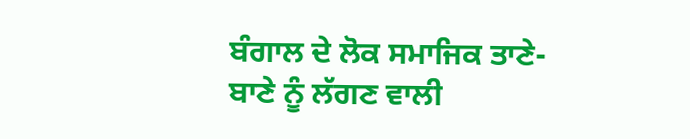ਬੰਗਾਲ ਦੇ ਲੋਕ ਸਮਾਜਿਕ ਤਾਣੇ-ਬਾਣੇ ਨੂੰ ਲੱਗਣ ਵਾਲੀ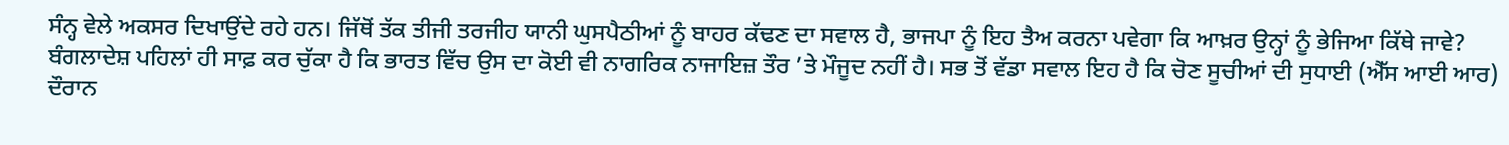ਸੰਨ੍ਹ ਵੇਲੇ ਅਕਸਰ ਦਿਖਾਉਂਦੇ ਰਹੇ ਹਨ। ਜਿੱਥੋਂ ਤੱਕ ਤੀਜੀ ਤਰਜੀਹ ਯਾਨੀ ਘੁਸਪੈਠੀਆਂ ਨੂੰ ਬਾਹਰ ਕੱਢਣ ਦਾ ਸਵਾਲ ਹੈ, ਭਾਜਪਾ ਨੂੰ ਇਹ ਤੈਅ ਕਰਨਾ ਪਵੇਗਾ ਕਿ ਆਖ਼ਰ ਉਨ੍ਹਾਂ ਨੂੰ ਭੇਜਿਆ ਕਿੱਥੇ ਜਾਵੇ? ਬੰਗਲਾਦੇਸ਼ ਪਹਿਲਾਂ ਹੀ ਸਾਫ਼ ਕਰ ਚੁੱਕਾ ਹੈ ਕਿ ਭਾਰਤ ਵਿੱਚ ਉਸ ਦਾ ਕੋਈ ਵੀ ਨਾਗਰਿਕ ਨਾਜਾਇਜ਼ ਤੌਰ ’ਤੇ ਮੌਜੂਦ ਨਹੀਂ ਹੈ। ਸਭ ਤੋਂ ਵੱਡਾ ਸਵਾਲ ਇਹ ਹੈ ਕਿ ਚੋਣ ਸੂਚੀਆਂ ਦੀ ਸੁਧਾਈ (ਐੱਸ ਆਈ ਆਰ) ਦੌਰਾਨ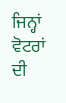ਜਿਨ੍ਹਾਂ ਵੋਟਰਾਂ ਦੀ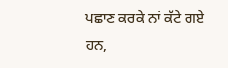ਪਛਾਣ ਕਰਕੇ ਨਾਂ ਕੱਟੇ ਗਏ ਹਨ,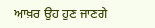ਆਖ਼ਰ ਉਹ ਹੁਣ ਜਾਣਗੇ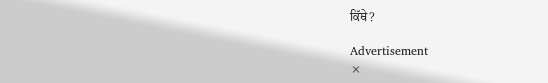ਕਿੱਥੇ?

Advertisement
×